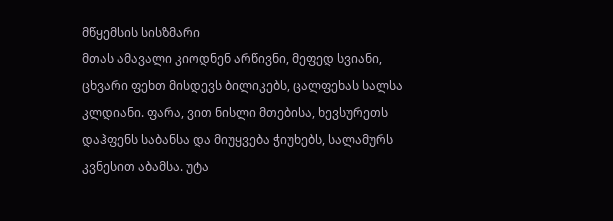მწყემსის სისზმარი
მთას ამავალი კიოდნენ არწივნი, მეფედ სვიანი, ცხვარი ფეხთ მისდევს ბილიკებს, ცალფეხას სალსა კლდიანი. ფარა, ვით ნისლი მთებისა, ხევსურეთს დაჰფენს საბანსა და მიუყვება ჭიუხებს, სალამურს კვნესით აბამსა. უტა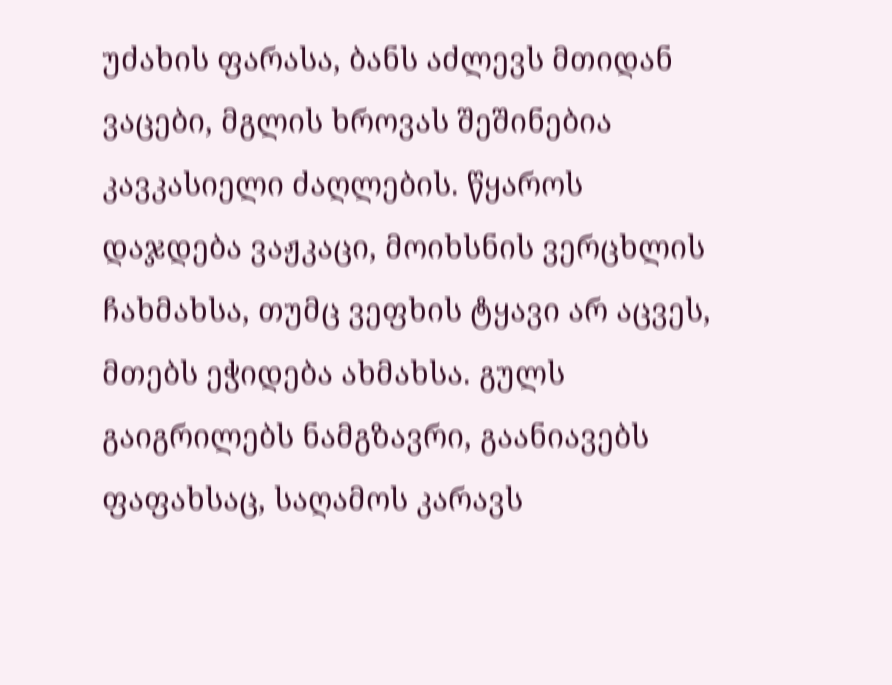უძახის ფარასა, ბანს აძლევს მთიდან ვაცები, მგლის ხროვას შეშინებია კავკასიელი ძაღლების. წყაროს დაჯდება ვაჟკაცი, მოიხსნის ვერცხლის ჩახმახსა, თუმც ვეფხის ტყავი არ აცვეს, მთებს ეჭიდება ახმახსა. გულს გაიგრილებს ნამგზავრი, გაანიავებს ფაფახსაც, საღამოს კარავს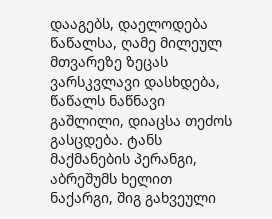დააგებს, დაელოდება წაწალსა, ღამე მილეულ მთვარეზე ზეცას ვარსკვლავი დასხდება, წაწალს ნაწნავი გაშლილი, დიაცსა თეძოს გასცდება. ტანს მაქმანების პერანგი, აბრეშუმს ხელით ნაქარგი, შიგ გახვეული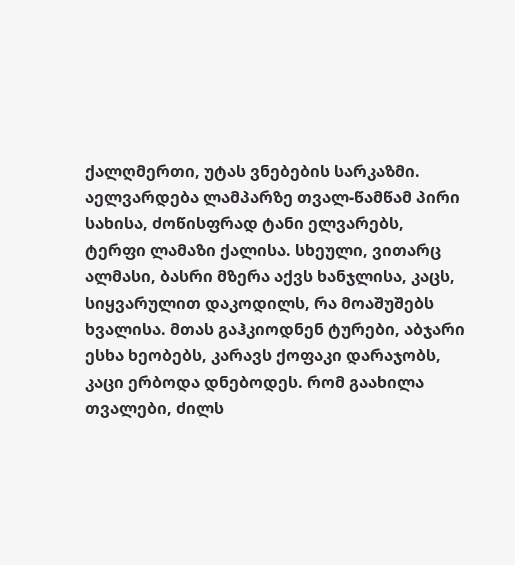ქალღმერთი, უტას ვნებების სარკაზმი. აელვარდება ლამპარზე თვალ-წამწამ პირი სახისა, ძოწისფრად ტანი ელვარებს, ტერფი ლამაზი ქალისა. სხეული, ვითარც ალმასი, ბასრი მზერა აქვს ხანჯლისა, კაცს, სიყვარულით დაკოდილს, რა მოაშუშებს ხვალისა. მთას გაჰკიოდნენ ტურები, აბჯარი ესხა ხეობებს, კარავს ქოფაკი დარაჯობს, კაცი ერბოდა დნებოდეს. რომ გაახილა თვალები, ძილს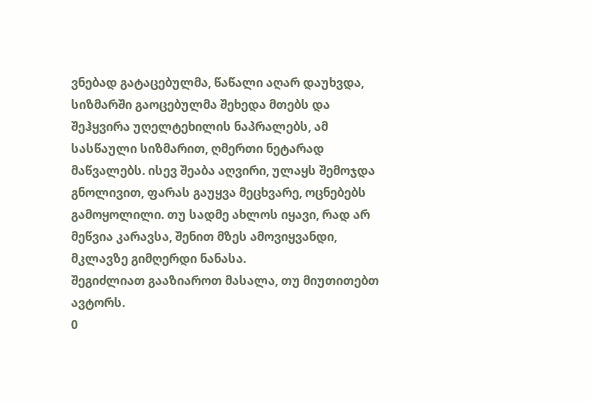ვნებად გატაცებულმა, წაწალი აღარ დაუხვდა, სიზმარში გაოცებულმა შეხედა მთებს და შეჰყვირა უღელტეხილის ნაპრალებს, ამ სასწაული სიზმარით, ღმერთი ნეტარად მაწვალებს. ისევ შეაბა აღვირი, ულაყს შემოჯდა გნოლივით, ფარას გაუყვა მეცხვარე, ოცნებებს გამოყოლილი. თუ სადმე ახლოს იყავი, რად არ მეწვია კარავსა, შენით მზეს ამოვიყვანდი, მკლავზე გიმღერდი ნანასა.
შეგიძლიათ გააზიაროთ მასალა, თუ მიუთითებთ ავტორს.
0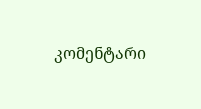კომენტარი